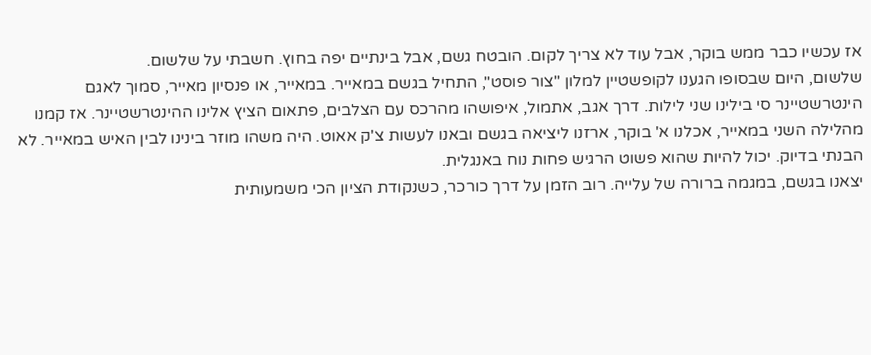אז עכשיו כבר ממש בוקר, אבל עוד לא צריך לקום. הובטח גשם, אבל בינתיים יפה בחוץ. חשבתי על שלשום.
שלשום, היום שבסופו הגענו לקופשטיין למלון "צור פוסט", התחיל בגשם במאייר. במאייר, או פנסיון מאייר, סמוך לאגם הינטרשטיינר סי בילינו שני לילות. דרך אגב, אתמול, איפושהו מהרכס עם הצלבים, פתאום הציץ אלינו ההינטרשטיינר. אז קמנו מהלילה השני במאייר, אכלנו א' בוקר, ארזנו ליציאה בגשם ובאנו לעשות צ'ק אאוט. היה משהו מוזר בינינו לבין האיש במאייר. לא הבנתי בדיוק. יכול להיות שהוא פשוט הרגיש פחות נוח באנגלית.
יצאנו בגשם, במגמה ברורה של עלייה. רוב הזמן על דרך כורכר, כשנקודת הציון הכי משמעותית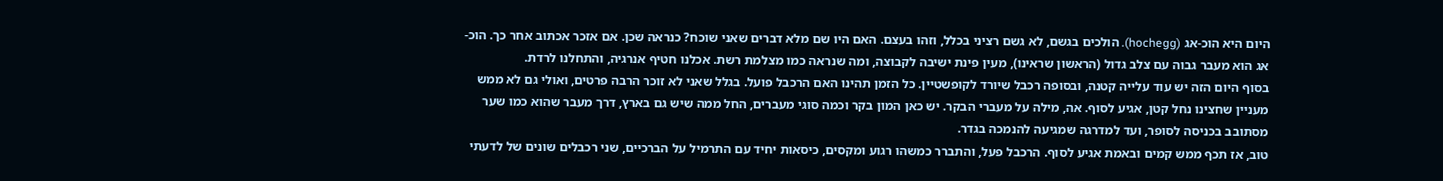היום היא הוכ-אג (hochegg). הולכים בגשם, לא גשם רציני בכלל, וזהו בעצם. האם היו שם מלא דברים שאני שוכח? כנראה שכן. אם אזכר אכתוב אחר כך. הוכ-אג הוא מעבר גבוה עם צלב גדול (הראשון שראינו), מעין פינת ישיבה לקבוצה, ומה שנראה כמו מצלמת רשת. אכלנו חטיף אנרגיה, והתחלנו לרדת.
בסוף היום הזה יש עוד עלייה קטנה, ובסופה רכבל שיורד לקופשטיין. כל הזמן תהינו האם הרכבל פועל. בגלל שאני לא זוכר הרבה פרטים, ואולי גם לא ממש מעניין שחצינו נחל קטן, אגיע לסוף. אה, מילה על מעברי הבקר. יש כאן המון בקר וכמה סוגי מעברים, החל ממה שיש גם בארץ, דרך מעבר שהוא כמו שער מסתובב בכניסה לסופר, ועד למדרגה שמגיעה להנמכה בגדר.
טוב, אז תכף ממש קמים ובאמת אגיע לסוף. הרכבל פעל, והתברר כמשהו רגוע ומקסים, כיסאות יחיד עם התרמיל על הברכיים, שני רכבלים שונים של לדעתי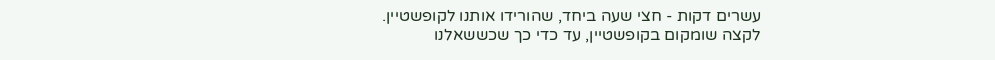עשרים דקות - חצי שעה ביחד, שהורידו אותנו לקופשטיין. לקצה שומקום בקופשטיין, עד כדי כך שכששאלנו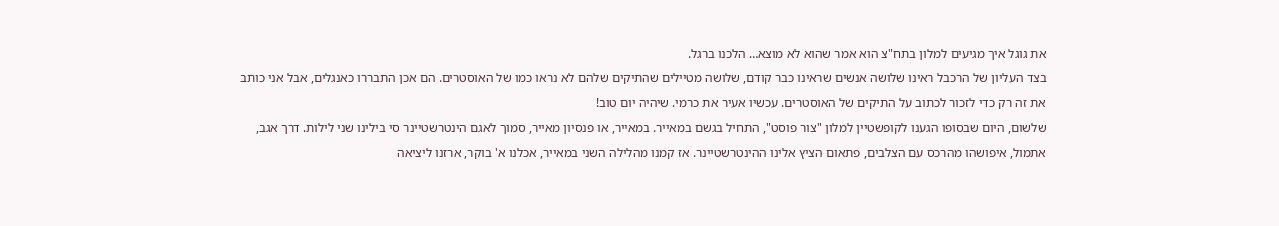את גוגל איך מגיעים למלון בתח"צ הוא אמר שהוא לא מוצא… הלכנו ברגל.
בצד העליון של הרכבל ראינו שלושה אנשים שראינו כבר קודם, שלושה מטיילים שהתיקים שלהם לא נראו כמו של האוסטרים. הם אכן התבררו כאנגלים, אבל אני כותב את זה רק כדי לזכור לכתוב על התיקים של האוסטרים. עכשיו אעיר את כרמי. שיהיה יום טוב!
שלשום, היום שבסופו הגענו לקופשטיין למלון "צור פוסט", התחיל בגשם במאייר. במאייר, או פנסיון מאייר, סמוך לאגם הינטרשטיינר סי בילינו שני לילות. דרך אגב, אתמול, איפושהו מהרכס עם הצלבים, פתאום הציץ אלינו ההינטרשטיינר. אז קמנו מהלילה השני במאייר, אכלנו א' בוקר, ארזנו ליציאה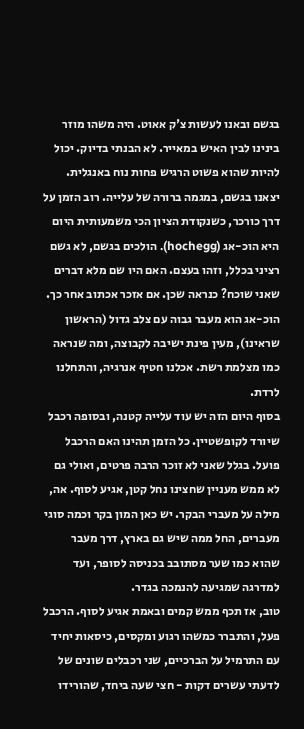בגשם ובאנו לעשות צ'ק אאוט. היה משהו מוזר בינינו לבין האיש במאייר. לא הבנתי בדיוק. יכול להיות שהוא פשוט הרגיש פחות נוח באנגלית.
יצאנו בגשם, במגמה ברורה של עלייה. רוב הזמן על דרך כורכר, כשנקודת הציון הכי משמעותית היום היא הוכ-אג (hochegg). הולכים בגשם, לא גשם רציני בכלל, וזהו בעצם. האם היו שם מלא דברים שאני שוכח? כנראה שכן. אם אזכר אכתוב אחר כך. הוכ-אג הוא מעבר גבוה עם צלב גדול (הראשון שראינו), מעין פינת ישיבה לקבוצה, ומה שנראה כמו מצלמת רשת. אכלנו חטיף אנרגיה, והתחלנו לרדת.
בסוף היום הזה יש עוד עלייה קטנה, ובסופה רכבל שיורד לקופשטיין. כל הזמן תהינו האם הרכבל פועל. בגלל שאני לא זוכר הרבה פרטים, ואולי גם לא ממש מעניין שחצינו נחל קטן, אגיע לסוף. אה, מילה על מעברי הבקר. יש כאן המון בקר וכמה סוגי מעברים, החל ממה שיש גם בארץ, דרך מעבר שהוא כמו שער מסתובב בכניסה לסופר, ועד למדרגה שמגיעה להנמכה בגדר.
טוב, אז תכף ממש קמים ובאמת אגיע לסוף. הרכבל פעל, והתברר כמשהו רגוע ומקסים, כיסאות יחיד עם התרמיל על הברכיים, שני רכבלים שונים של לדעתי עשרים דקות - חצי שעה ביחד, שהורידו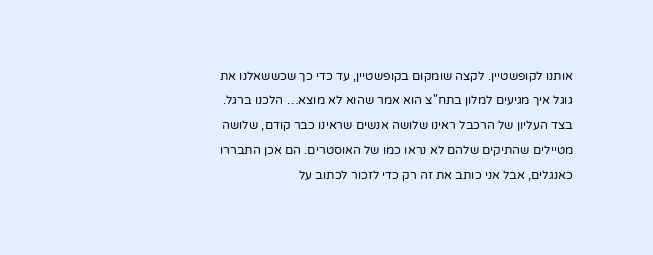אותנו לקופשטיין. לקצה שומקום בקופשטיין, עד כדי כך שכששאלנו את גוגל איך מגיעים למלון בתח"צ הוא אמר שהוא לא מוצא… הלכנו ברגל.
בצד העליון של הרכבל ראינו שלושה אנשים שראינו כבר קודם, שלושה מטיילים שהתיקים שלהם לא נראו כמו של האוסטרים. הם אכן התבררו כאנגלים, אבל אני כותב את זה רק כדי לזכור לכתוב על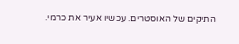התיקים של האוסטרים. עכשיו אעיר את כרמי.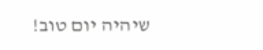שיהיה יום טוב!